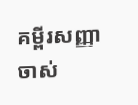គម្ពីរសញ្ញាចាស់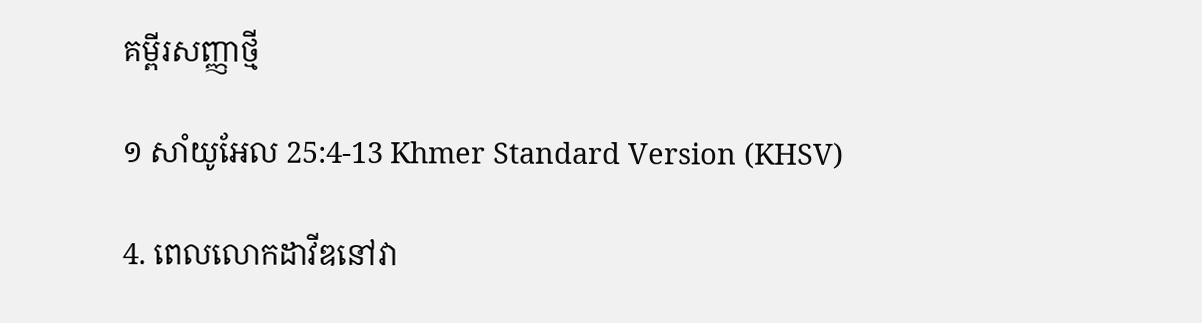គម្ពីរសញ្ញាថ្មី

១ សាំយូ‌អែល 25:4-13 Khmer Standard Version (KHSV)

4. ពេលលោកដាវីឌនៅវា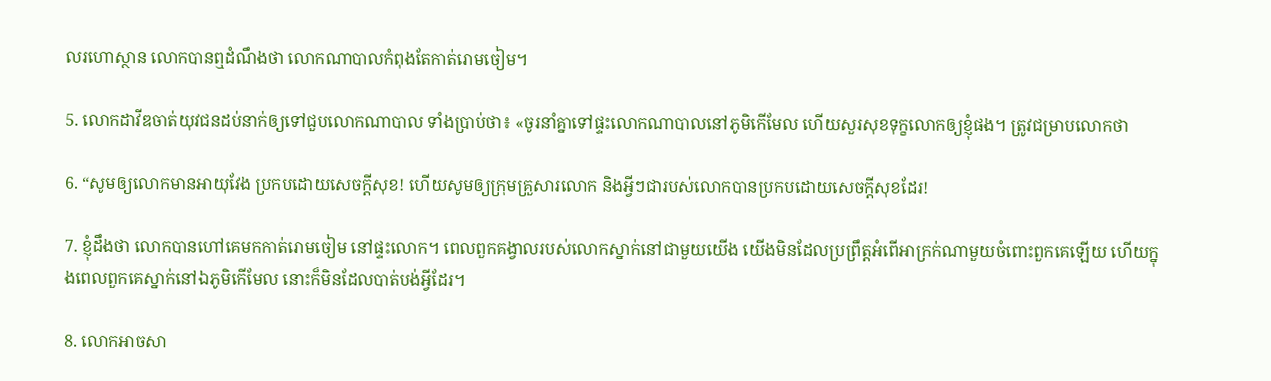លរហោ‌ស្ថាន លោកបានឮដំណឹងថា លោកណាបាលកំពុងតែកាត់រោមចៀម។

5. លោកដាវីឌចាត់យុវជនដប់នាក់ឲ្យទៅជួបលោកណាបាល ទាំងប្រាប់ថា៖ «ចូរនាំគ្នាទៅផ្ទះលោកណាបាលនៅភូមិកើមែល ហើយសួរសុខទុក្ខលោកឲ្យខ្ញុំផង។ ត្រូវជម្រាបលោកថា

6. “សូមឲ្យលោកមានអាយុវែង ប្រកបដោយសេចក្ដីសុខ! ហើយសូមឲ្យក្រុមគ្រួសារលោក និងអ្វីៗជារបស់លោកបានប្រកបដោយសេចក្ដីសុខដែរ!

7. ខ្ញុំដឹងថា លោកបានហៅគេមកកាត់រោមចៀម នៅផ្ទះលោក។ ពេលពួកគង្វាលរបស់លោកស្នាក់នៅជាមួយយើង យើងមិនដែលប្រព្រឹត្តអំពើអាក្រក់ណាមួយចំពោះពួកគេឡើយ ហើយក្នុងពេលពួកគេស្នាក់នៅឯភូមិកើមែល នោះក៏មិនដែលបាត់បង់អ្វីដែរ។

8. លោកអាចសា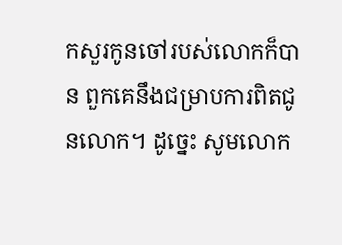កសួរកូនចៅរបស់លោកក៏បាន ពួកគេនឹងជម្រាបការពិតជូនលោក។ ដូច្នេះ សូមលោក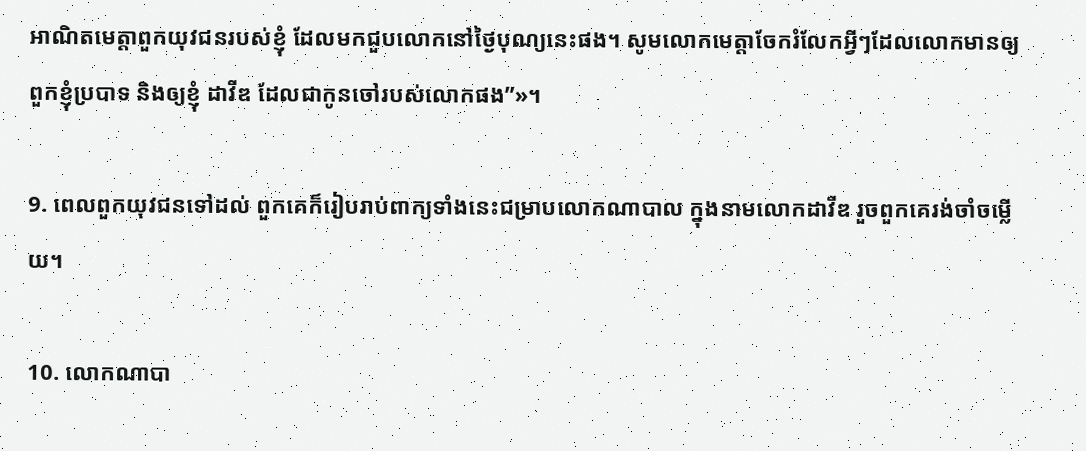អាណិតមេត្តាពួកយុវជនរបស់ខ្ញុំ ដែលមកជួបលោកនៅថ្ងៃបុណ្យនេះផង។ សូមលោកមេត្តាចែករំលែកអ្វីៗដែលលោកមានឲ្យពួកខ្ញុំប្របាទ និងឲ្យខ្ញុំ ដាវីឌ ដែលជាកូនចៅរបស់លោកផង”»។

9. ពេលពួកយុវជនទៅដល់ ពួកគេក៏រៀបរាប់ពាក្យទាំងនេះជម្រាបលោកណាបាល ក្នុងនាមលោកដាវីឌ រួចពួកគេរង់‌ចាំចម្លើយ។

10. លោកណាបា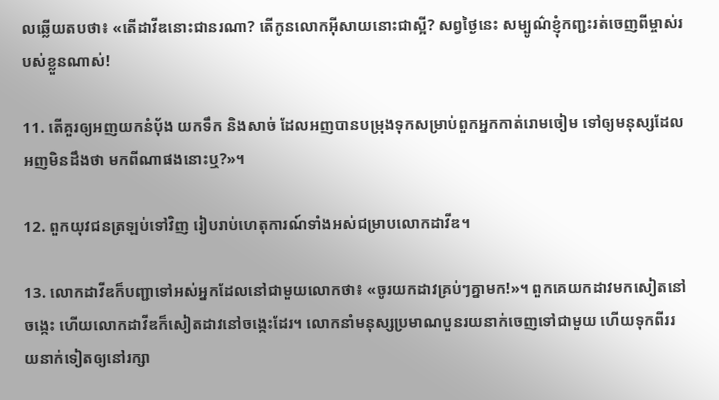លឆ្លើយតបថា៖ «តើដាវីឌនោះជានរណា? តើកូនលោកអ៊ីសាយនោះជាស្អី? សព្វថ្ងៃនេះ សម្បូណ៌ខ្ញុំកញ្ជះរត់ចេញពីម្ចាស់របស់ខ្លួនណាស់!

11. តើគួរឲ្យអញយកនំប៉័ង យកទឹក និងសាច់ ដែលអញបានបម្រុងទុកសម្រាប់ពួកអ្នកកាត់រោមចៀម ទៅឲ្យមនុស្សដែលអញមិនដឹងថា មកពីណាផងនោះឬ?»។

12. ពួកយុវជនត្រឡប់ទៅវិញ រៀបរាប់ហេតុ‌ការណ៍ទាំងអស់ជម្រាបលោកដាវីឌ។

13. លោកដាវីឌក៏បញ្ជាទៅអស់អ្នកដែលនៅជាមួយលោកថា៖ «ចូរយកដាវគ្រប់ៗគ្នាមក!»។ ពួកគេយកដាវមកសៀតនៅចង្កេះ ហើយលោកដាវីឌក៏សៀតដាវនៅចង្កេះដែរ។ លោកនាំមនុស្សប្រមាណបួនរយនាក់ចេញទៅជាមួយ ហើយទុកពីររយនាក់ទៀតឲ្យនៅរក្សា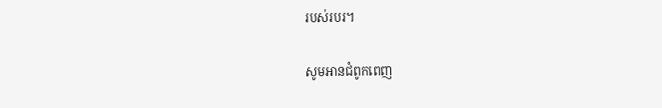របស់របរ។

សូមអានជំពូកពេញ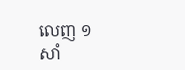លេញ ១ សាំ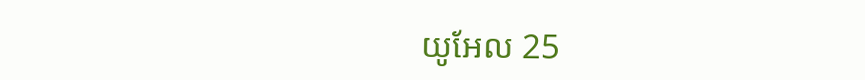យូ‌អែល 25